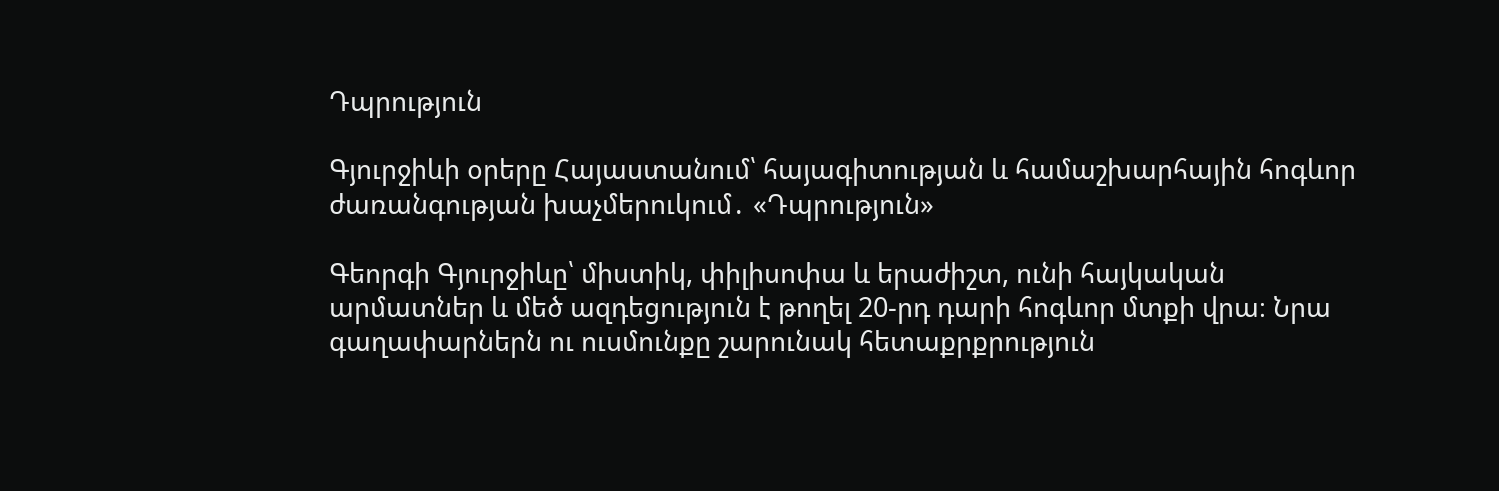Դպրություն

Գյուրջիևի օրերը Հայաստանում՝ հայագիտության և համաշխարհային հոգևոր ժառանգության խաչմերուկում․ «Դպրություն»

Գեորգի Գյուրջիևը՝ միստիկ, փիլիսոփա և երաժիշտ, ունի հայկական արմատներ և մեծ ազդեցություն է թողել 20-րդ դարի հոգևոր մտքի վրա։ Նրա գաղափարներն ու ուսմունքը շարունակ հետաքրքրություն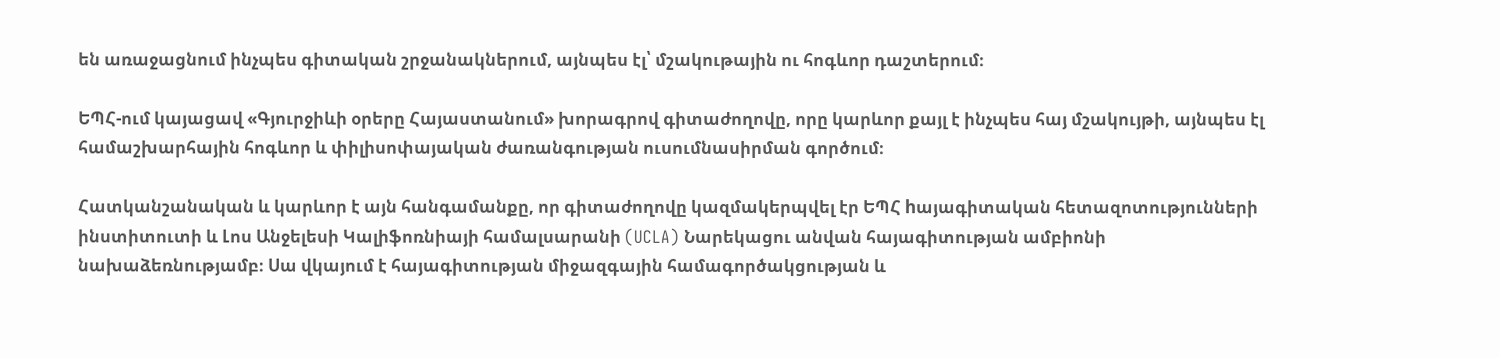են առաջացնում ինչպես գիտական շրջանակներում, այնպես էլ՝ մշակութային ու հոգևոր դաշտերում։

ԵՊՀ-ում կայացավ «Գյուրջիևի օրերը Հայաստանում» խորագրով գիտաժողովը, որը կարևոր քայլ է ինչպես հայ մշակույթի, այնպես էլ համաշխարհային հոգևոր և փիլիսոփայական ժառանգության ուսումնասիրման գործում։

Հատկանշանական և կարևոր է այն հանգամանքը, որ գիտաժողովը կազմակերպվել էր ԵՊՀ hայագիտական հետազոտությունների ինստիտուտի և Լոս Անջելեսի Կալիֆոռնիայի համալսարանի (UCLA) Նարեկացու անվան հայագիտության ամբիոնի նախաձեռնությամբ։ Սա վկայում է հայագիտության միջազգային համագործակցության և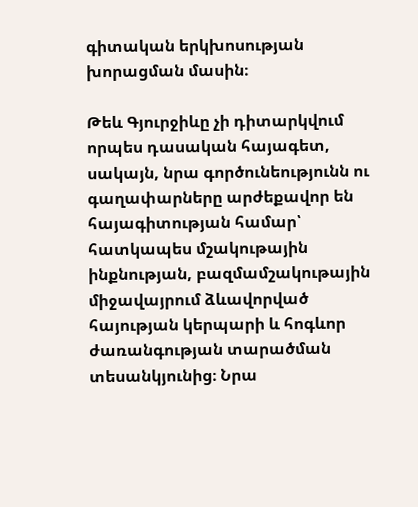գիտական երկխոսության խորացման մասին։

Թեև Գյուրջիևը չի դիտարկվում որպես դասական հայագետ, սակայն, նրա գործունեությունն ու գաղափարները արժեքավոր են հայագիտության համար՝ հատկապես մշակութային ինքնության, բազմամշակութային միջավայրում ձևավորված հայության կերպարի և հոգևոր ժառանգության տարածման տեսանկյունից։ Նրա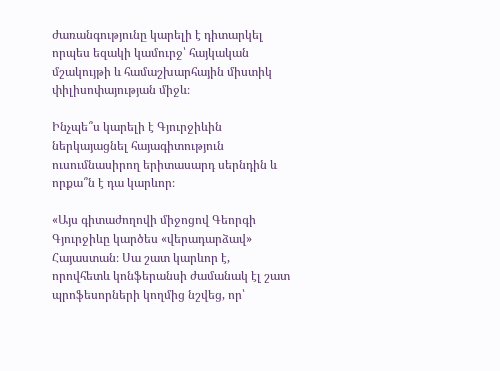ժառանգությունը կարելի է դիտարկել որպես եզակի կամուրջ՝ հայկական մշակույթի և համաշխարհային միստիկ փիլիսոփայության միջև։

Ինչպե՞ս կարելի է Գյուրջիևին ներկայացնել հայագիտություն ուսումնասիրող երիտասարդ սերնդին և որքա՞ն է դա կարևոր։

«Այս գիտաժողովի միջոցով Գեորգի Գյուրջիևը կարծես «վերադարձավ» Հայաստան։ Սա շատ կարևոր է, որովհետև կոնֆերանսի ժամանակ էլ շատ պրոֆեսորների կողմից նշվեց, որ՝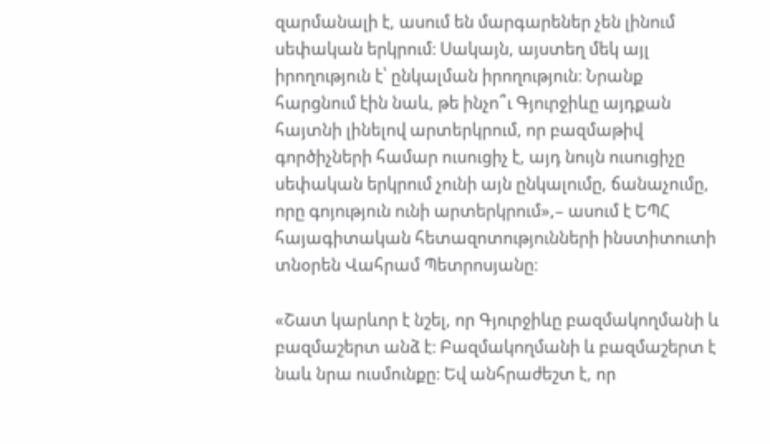զարմանալի է, ասում են մարգարեներ չեն լինում սեփական երկրում։ Սակայն, այստեղ մեկ այլ իրողություն է՝ ընկալման իրողություն։ Նրանք հարցնում էին նաև, թե ինչո՞ւ Գյուրջիևը այդքան հայտնի լինելով արտերկրում, որ բազմաթիվ գործիչների համար ուսուցիչ է, այդ նույն ուսուցիչը սեփական երկրում չունի այն ընկալումը, ճանաչումը, որը գոյություն ունի արտերկրում»,– ասում է ԵՊՀ հայագիտական հետազոտությունների ինստիտուտի տնօրեն Վահրամ Պետրոսյանը։

«Շատ կարևոր է նշել, որ Գյուրջիևը բազմակողմանի և բազմաշերտ անձ է։ Բազմակողմանի և բազմաշերտ է նաև նրա ուսմունքը։ Եվ անհրաժեշտ է, որ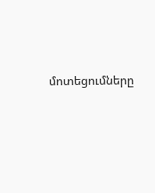մոտեցումները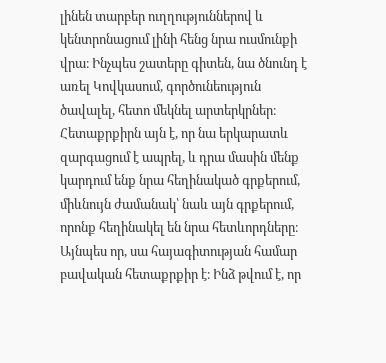լինեն տարբեր ուղղություններով և կենտրոնացում լինի հենց նրա ուսմունքի վրա։ Ինչպես շատերը գիտեն, նա ծնունդ է առել Կովկասում, գործունեություն ծավալել, հետո մեկնել արտերկրներ։ Հետաքրքիրն այն է, որ նա երկարատև զարգացում է ապրել, և դրա մասին մենք կարդում ենք նրա հեղինակած գրքերում, միևնույն ժամանակ՝ նաև այն գրքերում, որոնք հեղինակել են նրա հետևորդները։ Այնպես որ, սա հայագիտության համար բավական հետաքրքիր է։ Ինձ թվում է, որ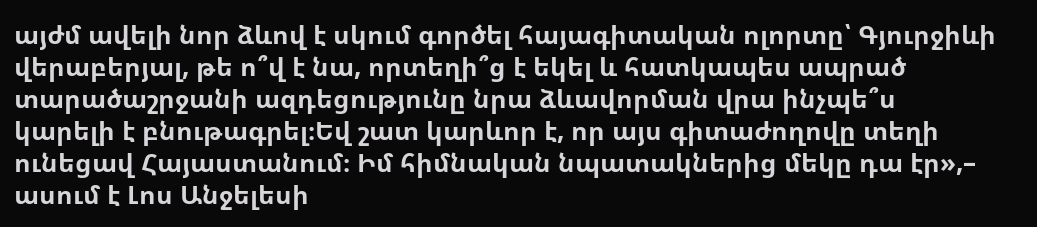այժմ ավելի նոր ձևով է սկում գործել հայագիտական ոլորտը՝ Գյուրջիևի վերաբերյալ, թե ո՞վ է նա, որտեղի՞ց է եկել և հատկապես ապրած տարածաշրջանի ազդեցությունը նրա ձևավորման վրա ինչպե՞ս կարելի է բնութագրել։Եվ շատ կարևոր է, որ այս գիտաժողովը տեղի ունեցավ Հայաստանում։ Իմ հիմնական նպատակներից մեկը դա էր»,– ասում է Լոս Անջելեսի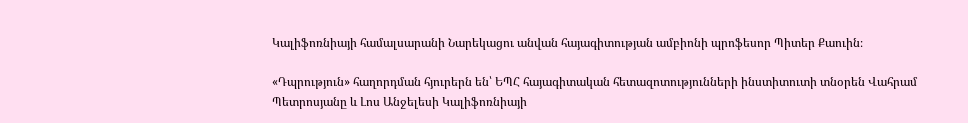Կալիֆոռնիայի համալսարանի Նարեկացու անվան հայագիտության ամբիոնի պրոֆեսոր Պիտեր Քաուին։

«Դպրություն» հաղորդման հյուրերն են՝ ԵՊՀ հայագիտական հետազոտությունների ինստիտուտի տնօրեն Վահրամ Պետրոսյանը և Լոս Անջելեսի Կալիֆոռնիայի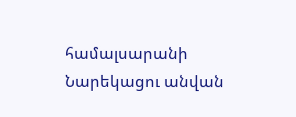համալսարանի Նարեկացու անվան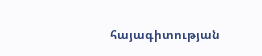հայագիտության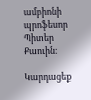ամբիոնի պրոֆեսոր Պիտեր Քաուին։

Կարդացեք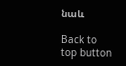նաև

Back to top button